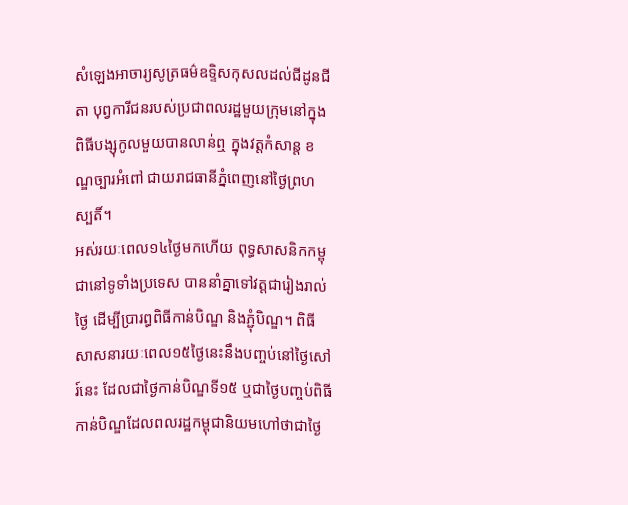សំឡេងអាចារ្យសូត្រធម៌ឧទ្ទិសកុសលដល់ជីដូនជីតា បុព្វការីជនរបស់ប្រជាពលរដ្ឋមួយក្រុមនៅក្នុងពិធីបង្សុកូលមួយបានលាន់ឮ ក្នុងវត្តកំសាន្ត ខណ្ឌច្បារអំពៅ ជាយរាជធានីភ្នំពេញនៅថ្ងៃព្រហស្បតិ៍។
អស់រយៈពេល១៤ថ្ងៃមកហើយ ពុទ្ធសាសនិកកម្ពុជានៅទូទាំងប្រទេស បាននាំគ្នាទៅវត្តជារៀងរាល់ថ្ងៃ ដើម្បីប្រារព្ធពិធីកាន់បិណ្ឌ និងភ្ជុំបិណ្ឌ។ ពិធីសាសនារយៈពេល១៥ថ្ងៃនេះនឹងបញ្ចប់នៅថ្ងៃសៅរ៍នេះ ដែលជាថ្ងៃកាន់បិណ្ឌទី១៥ ឬជាថ្ងៃបញ្ចប់ពិធីកាន់បិណ្ឌដែលពលរដ្ឋកម្ពុជានិយមហៅថាជាថ្ងៃ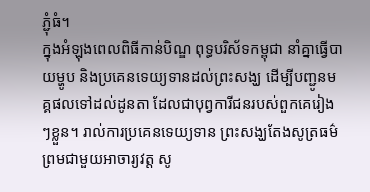ភ្ជុំធំ។
ក្នុងអំឡុងពេលពិធីកាន់បិណ្ឌ ពុទ្ធបរិស័ទកម្ពុជា នាំគ្នាធ្វើបាយម្ហូប និងប្រគេនទេយ្យទានដល់ព្រះសង្ឃ ដើម្បីបញ្ជូនមគ្គផលទៅដល់ដូនតា ដែលជាបុព្វការីជនរបស់ពួកគេរៀងៗខ្លួន។ រាល់ការប្រគេនទេយ្យទាន ព្រះសង្ឃតែងសូត្រធម៌ ព្រមជាមួយអាចារ្យវត្ត សូ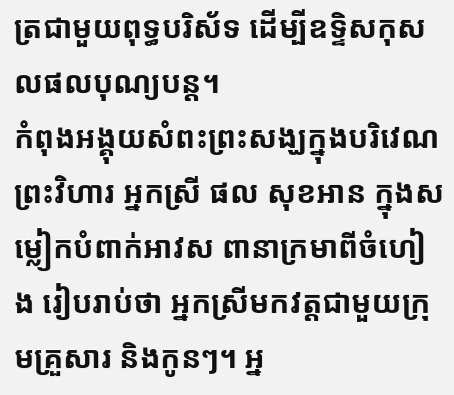ត្រជាមួយពុទ្ធបរិស័ទ ដើម្បីឧទ្ទិសកុសលផលបុណ្យបន្ត។
កំពុងអង្គុយសំពះព្រះសង្ឃក្នុងបរិវេណព្រះវិហារ អ្នកស្រី ផល សុខអាន ក្នុងសម្លៀកបំពាក់អាវស ពានាក្រមាពីចំហៀង រៀបរាប់ថា អ្នកស្រីមកវត្តជាមួយក្រុមគ្រួសារ និងកូនៗ។ អ្ន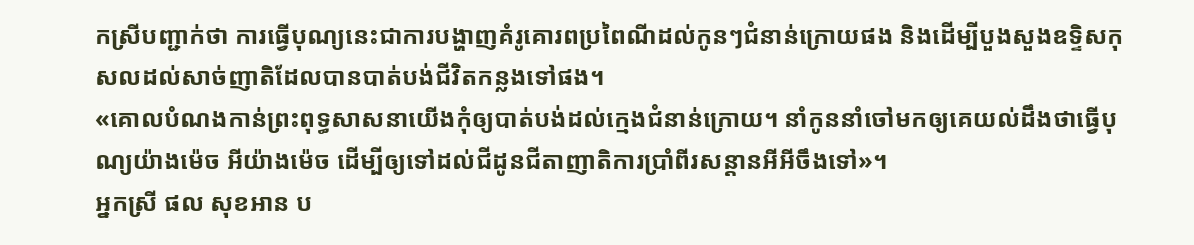កស្រីបញ្ជាក់ថា ការធ្វើបុណ្យនេះជាការបង្ហាញគំរូគោរពប្រពៃណីដល់កូនៗជំនាន់ក្រោយផង និងដើម្បីបួងសួងឧទ្ទិសកុសលដល់សាច់ញាតិដែលបានបាត់បង់ជីវិតកន្លងទៅផង។
«គោលបំណងកាន់ព្រះពុទ្ធសាសនាយើងកុំឲ្យបាត់បង់ដល់ក្មេងជំនាន់ក្រោយ។ នាំកូននាំចៅមកឲ្យគេយល់ដឹងថាធ្វើបុណ្យយ៉ាងម៉េច អីយ៉ាងម៉េច ដើម្បីឲ្យទៅដល់ជីដូនជីតាញាតិការប្រាំពីរសន្តានអីអីចឹងទៅ»។
អ្នកស្រី ផល សុខអាន ប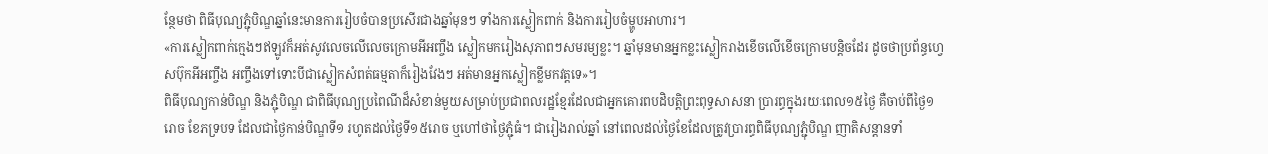ន្ថែមថា ពិធីបុណ្យភ្ជុំបិណ្ឌឆ្នាំនេះមានការរៀបចំបានប្រសើរជាងឆ្នាំមុនៗ ទាំងការស្លៀកពាក់ និងការរៀបចំម្ហូបអាហារ។
«ការស្លៀកពាក់ក្មេងៗឥឡូវក៏អត់សូវលេចលើលេចក្រោមអីអញ្ចឹង ស្លៀកមករៀងសុភាពៗសមរម្យខ្លះ។ ឆ្នាំមុនមានអ្នកខ្លះស្លៀករាងខើចលើខើចក្រោមបន្តិចដែរ ដូចថាប្រព័ន្ធហ្វេសប៊ុកអីអញ្ចឹង អញ្ចឹងទៅទោះបីជាស្លៀកសំពត់ធម្មតាក៏រៀងវែងៗ អត់មានអ្នកស្លៀកខ្លីមកវត្តទេ»។
ពិធីបុណ្យកាន់បិណ្ឌ និងភ្ជុំបិណ្ឌ ជាពិធីបុណ្យប្រពៃណីដ៏សំខាន់មួយសម្រាប់ប្រជាពលរដ្ឋខ្មែរដែលជាអ្នកគោរពបដិបត្តិព្រះពុទ្ធសាសនា ប្រារព្ធក្នុងរយៈពេល១៥ថ្ងៃ គឺចាប់ពីថ្ងៃ១រោច ខែភទ្របទ ដែលជាថ្ងៃកាន់បិណ្ឌទី១ រហូតដល់ថ្ងៃទី១៥រោច ឬហៅថាថ្ងៃភ្ជុំធំ។ ជារៀងរាល់ឆ្នាំ នៅពេលដល់ថ្ងៃខែដែលត្រូវប្រារព្ធពិធីបុណ្យភ្ជុំបិណ្ឌ ញាតិសន្ដានទាំ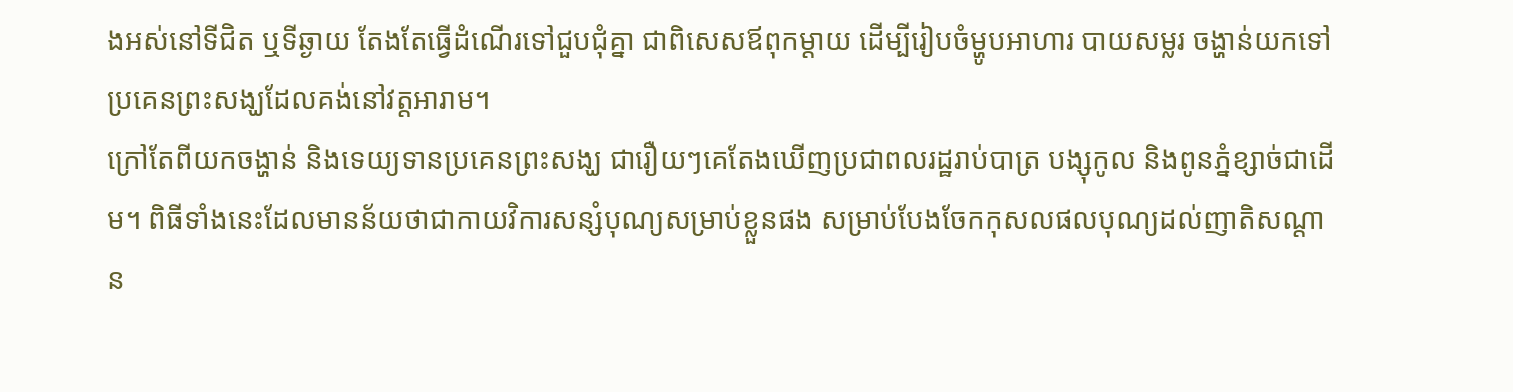ងអស់នៅទីជិត ឬទីឆ្ងាយ តែងតែធ្វើដំណើរទៅជួបជុំគ្នា ជាពិសេសឪពុកម្ដាយ ដើម្បីរៀបចំម្ហូបអាហារ បាយសម្លរ ចង្ហាន់យកទៅប្រគេនព្រះសង្ឃដែលគង់នៅវត្តអារាម។
ក្រៅតែពីយកចង្ហាន់ និងទេយ្យទានប្រគេនព្រះសង្ឃ ជារឿយៗគេតែងឃើញប្រជាពលរដ្ឋរាប់បាត្រ បង្សុកូល និងពូនភ្នំខ្សាច់ជាដើម។ ពិធីទាំងនេះដែលមានន័យថាជាកាយវិការសន្សំបុណ្យសម្រាប់ខ្លួនផង សម្រាប់បែងចែកកុសលផលបុណ្យដល់ញាតិសណ្តាន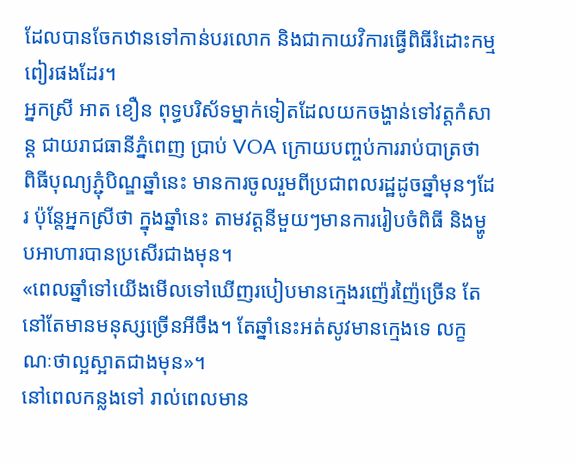ដែលបានចែកឋានទៅកាន់បរលោក និងជាកាយវិការធ្វើពិធីរំដោះកម្មពៀរផងដែរ។
អ្នកស្រី អាត ខឿន ពុទ្ធបរិស័ទម្នាក់ទៀតដែលយកចង្ហាន់ទៅវត្តកំសាន្ត ជាយរាជធានីភ្នំពេញ ប្រាប់ VOA ក្រោយបញ្ចប់ការរាប់បាត្រថា ពិធីបុណ្យភ្ជុំបិណ្ឌឆ្នាំនេះ មានការចូលរួមពីប្រជាពលរដ្ឋដូចឆ្នាំមុនៗដែរ ប៉ុន្តែអ្នកស្រីថា ក្នុងឆ្នាំនេះ តាមវត្តនីមួយៗមានការរៀបចំពិធី និងម្ហូបអាហារបានប្រសើរជាងមុន។
«ពេលឆ្នាំទៅយើងមើលទៅឃើញរបៀបមានក្មេងរញ៉េរញ៉ៃច្រើន តែនៅតែមានមនុស្សច្រើនអីចឹង។ តែឆ្នាំនេះអត់សូវមានក្មេងទេ លក្ខណៈថាល្អស្អាតជាងមុន»។
នៅពេលកន្លងទៅ រាល់ពេលមាន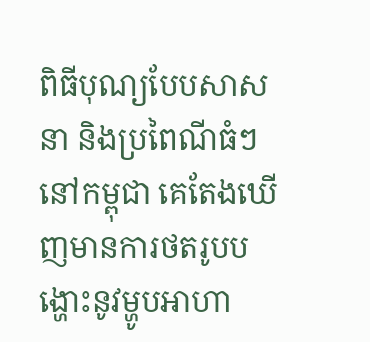ពិធីបុណ្យបែបសាសនា និងប្រពៃណីធំៗនៅកម្ពុជា គេតែងឃើញមានការថតរូបបង្ហោះនូវម្ហូបអាហា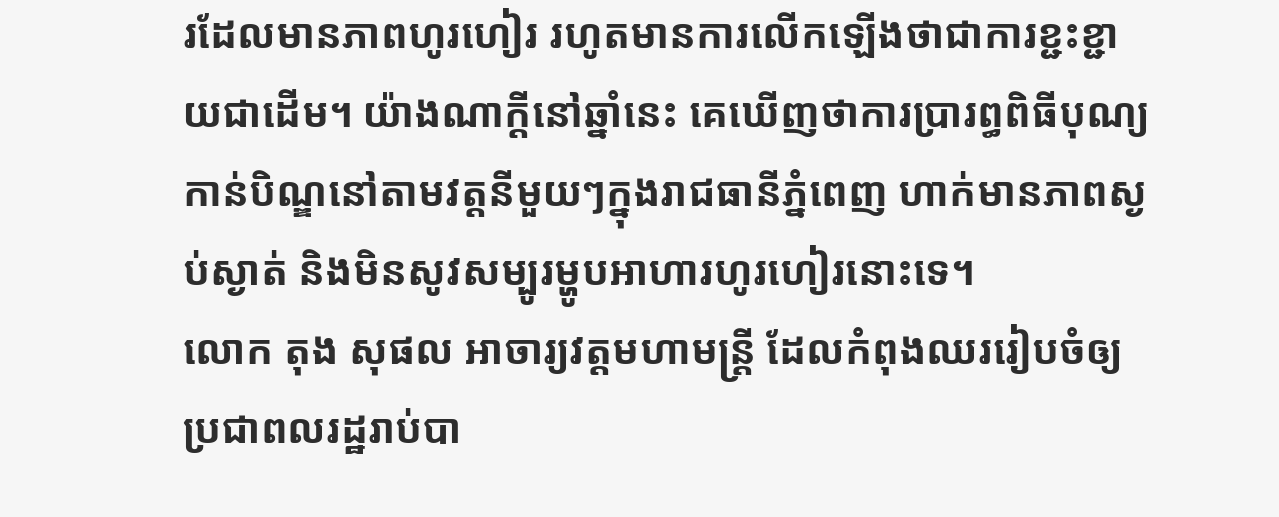រដែលមានភាពហូរហៀរ រហូតមានការលើកឡើងថាជាការខ្ជះខ្ជាយជាដើម។ យ៉ាងណាក្តីនៅឆ្នាំនេះ គេឃើញថាការប្រារព្ធពិធីបុណ្យកាន់បិណ្ឌនៅតាមវត្តនីមួយៗក្នុងរាជធានីភ្នំពេញ ហាក់មានភាពស្ងប់ស្ងាត់ និងមិនសូវសម្បូរម្ហូបអាហារហូរហៀរនោះទេ។
លោក តុង សុផល អាចារ្យវត្តមហាមន្រ្តី ដែលកំពុងឈររៀបចំឲ្យប្រជាពលរដ្ឋរាប់បា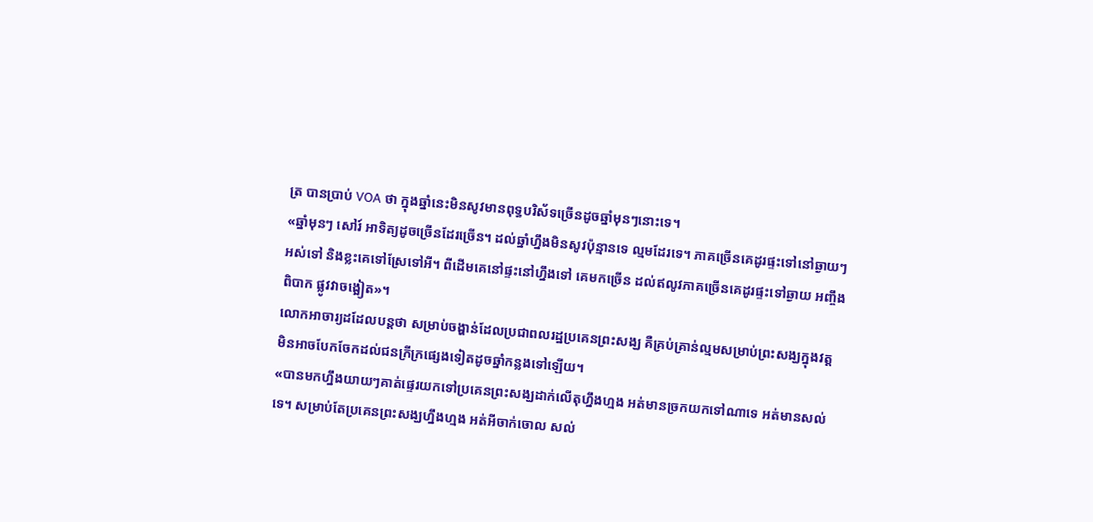ត្រ បានប្រាប់ VOA ថា ក្នុងឆ្នាំនេះមិនសូវមានពុទ្ធបរិស័ទច្រើនដូចឆ្នាំមុនៗនោះទេ។
«ឆ្នាំមុនៗ សៅរ៍ អាទិត្យដូចច្រើនដែរច្រើន។ ដល់ឆ្នាំហ្នឹងមិនសូវប៉ុន្មានទេ ល្មមដែរទេ។ ភាគច្រើនគេដូរផ្ទះទៅនៅឆ្ងាយៗអស់ទៅ និងខ្លះគេទៅស្រែទៅអី។ ពីដើមគេនៅផ្ទះនៅហ្នឹងទៅ គេមកច្រើន ដល់ឥលូវភាគច្រើនគេដូរផ្ទះទៅឆ្ងាយ អញ្ចឹងពិបាក ផ្លូវវាចង្អៀត»។
លោកអាចារ្យដដែលបន្តថា សម្រាប់ចង្ហាន់ដែលប្រជាពលរដ្ឋប្រគេនព្រះសង្ឃ គឺគ្រប់គ្រាន់ល្មមសម្រាប់ព្រះសង្ឃក្នុងវត្ត មិនអាចបែកចែកដល់ជនក្រីក្រផ្សេងទៀតដូចឆ្នាំកន្លងទៅឡើយ។
«បានមកហ្នឹងយាយៗគាត់ផ្ទេរយកទៅប្រគេនព្រះសង្ឃដាក់លើតុហ្នឹងហ្មង អត់មានច្រកយកទៅណាទេ អត់មានសល់ទេ។ សម្រាប់តែប្រគេនព្រះសង្ឃហ្នឹងហ្មង អត់អីចាក់ចោល សល់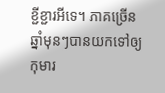ខ្ជីខ្ជារអីទេ។ ភាគច្រើនឆ្នាំមុនៗបានយកទៅឲ្យកុមារ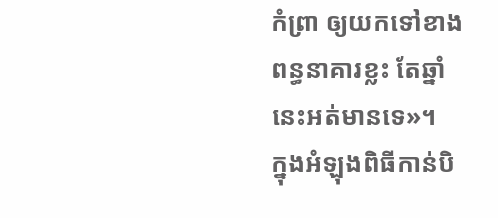កំព្រា ឲ្យយកទៅខាងពន្ធនាគារខ្លះ តែឆ្នាំនេះអត់មានទេ»។
ក្នុងអំឡុងពិធីកាន់បិ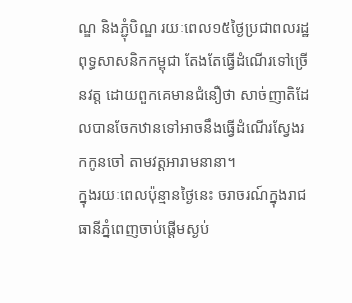ណ្ឌ និងភ្ជុំបិណ្ឌ រយៈពេល១៥ថ្ងៃប្រជាពលរដ្ឋពុទ្ធសាសនិកកម្ពុជា តែងតែធ្វើដំណើរទៅច្រើនវត្ត ដោយពួកគេមានជំនឿថា សាច់ញាតិដែលបានចែកឋានទៅអាចនឹងធ្វើដំណើរស្វែងរកកូនចៅ តាមវត្តអារាមនានា។
ក្នុងរយៈពេលប៉ុន្មានថ្ងៃនេះ ចរាចរណ៍ក្នុងរាជធានីភ្នំពេញចាប់ផ្តើមស្ងប់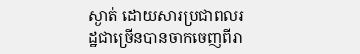ស្ងាត់ ដោយសារប្រជាពលរដ្ឋជាច្រើនបានចាកចេញពីរា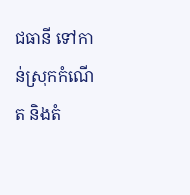ជធានី ទៅកាន់ស្រុកកំណើត និងតំ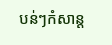បន់ៗកំសាន្ត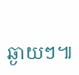ឆ្ងាយៗ៕